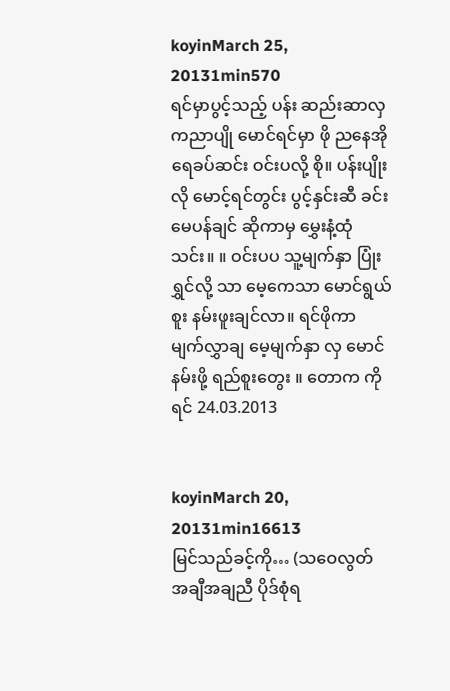koyinMarch 25, 20131min570
ရင်မှာပွင့်သည့် ပန်း ဆည်းဆာလှ ကညာပျို မောင်ရင်မှာ ဖို ညနေအို ရေခပ်ဆင်း ဝင်းပလို့ စို။ ပန်းပျိုးလို မောင့်ရင်တွင်း ပွင့်နှင်းဆီ ခင်း မေပန်ချင် ဆိုကာမှ မွှေးနံ့ထုံ သင်း။ ။ ဝင်းပပ သူ့မျက်နှာ ပြုံးရွှင်လို့ သာ မေ့ကေသာ မောင်ရွယ်စူး နမ်းဖူးချင်လာ။ ရင်ဖိုကာ မျက်လွှာချ မေ့မျက်နှာ လှ မောင်နမ်းဖို့ ရည်စူးတွေး ။ တောက ကိုရင် 24.03.2013


koyinMarch 20, 20131min16613
မြင်သည်ခင့်ကို… (သဝေလွတ် အချီအချညီ ပိုဒ်စုံရ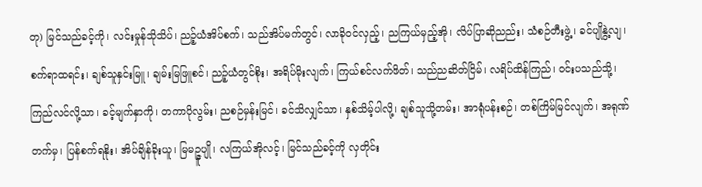တု) မြင်သည်ခင့်ကို၊ လင်းမှုန်သိုသိပ်၊ ညဉ့်ယံအိပ်စက်၊ သည်အိပ်မက်တွင်၊ လာခိုဝင်လှည့်၊ ညကြယ်မှည့်အို၊ လိပ်ပြာဆိုညည်း၊ သံစဉ်တီးဖွဲ့၊ ခင်ပျိုနွဲ့လျ၊ စက်ရာထရင်း၊ ချစ်သူနှင်းမြူ၊ ချမ်းမြဖြူစင်၊ ညဉ့်ယံတွင်စိုး၊ အရိပ်မိုးလျက်၊ ကြယ်စင်လက်ဖိတ်၊ သည်ညဆိတ်ငြိမ်၊ လရိပ်ထိန်ကြည်၊ ဝင်းပသည်သို့၊ ကြည်လင်လို့သာ၊ ခင့်မျက်နှာကို၊ တကာပိုလွမ်း၊ ညစဉ်မှန်းမြင်၊ ခင်သိလျှင်သာ၊ နှစ်သိမ့်ပါလို့၊ ချစ်သူသို့တမ်း၊ အာရုံပန်းစဉ်၊ တစ်ကြိမ်မြင်လျက်၊ အရုဏ်တက်မှ၊ ပြန်စက်ရနိုး၊ အိပ်ချိန်ခိုးယူ၊ မြမဉ္ဇူပျို၊ လကြယ်အိုလင့်၊ မြင်သည်ခင့်ကို လှတိုင်း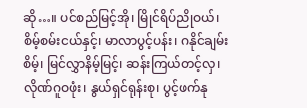ဆို…။ ပင်စည်မြင့်အို၊ မြိုင်ရိပ်ညိုဝယ်၊ စိမ့်စမ်းငယ်နှင့်၊ မာလာပွင့်ပန်း၊ ဂနိုင်ချမ်းစိမ့်၊ မြင်လွှာနိမ့်မြင့်၊ ဆန်းကြယ်တင့်လှ၊ လိုဏ်ဂူဝဖုံး၊ နွယ်ရှင်ရုန်းစု၊ ပွင့်ဖက်နု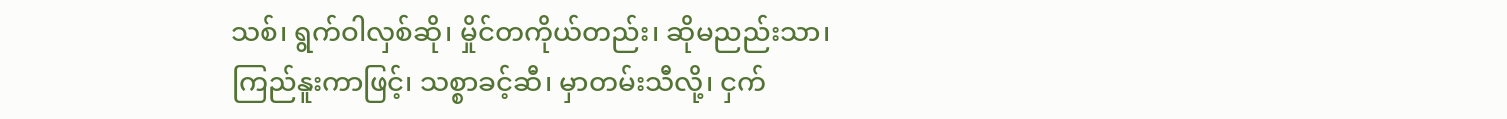သစ်၊ ရွက်ဝါလှစ်ဆို၊ မှိုင်တကိုယ်တည်း၊ ဆိုမညည်းသာ၊ ကြည်နူးကာဖြင့်၊ သစ္စာခင့်ဆီ၊ မှာတမ်းသီလို့၊ ငှက်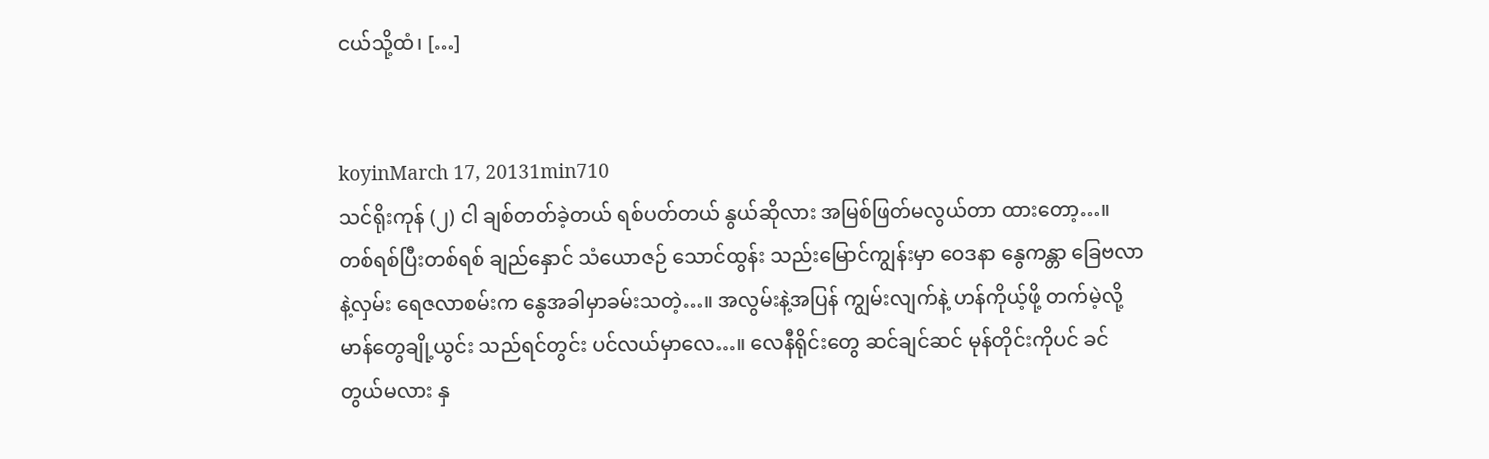ငယ်သို့ထံ၊ […]


koyinMarch 17, 20131min710
သင်ရိုးကုန် (၂) ငါ ချစ်တတ်ခဲ့တယ် ရစ်ပတ်တယ် နွယ်ဆိုလား အမြစ်ဖြတ်မလွယ်တာ ထားတော့…။ တစ်ရစ်ပြီးတစ်ရစ် ချည်နှောင် သံယောဇဉ် သောင်ထွန်း သည်းမြောင်ကျွန်းမှာ ဝေဒနာ နွေကန္တာ ခြေဗလာနဲ့လှမ်း ရေဇလာစမ်းက နွေအခါမှာခမ်းသတဲ့…။ အလွမ်းနဲ့အပြန် ကျွမ်းလျက်နဲ့ ဟန်ကိုယ့်ဖို့ တက်မဲ့လို့ မာန်တွေချို့ယွင်း သည်ရင်တွင်း ပင်လယ်မှာလေ…။ လေနီရိုင်းတွေ ဆင်ချင်ဆင် မုန်တိုင်းကိုပင် ခင်တွယ်မလား နှ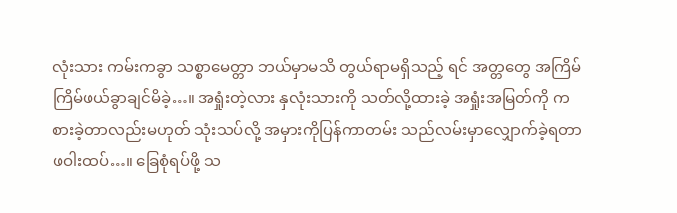လုံးသား ကမ်းကခွာ သစ္စာမေတ္တာ ဘယ်မှာမသိ တွယ်ရာမရှိသည့် ရင် အတ္တတွေ အကြိမ်ကြိမ်ဖယ်ခွာချင်မိခဲ့…။ အရှုံးတဲ့လား နှလုံးသားကို သတ်လို့ထားခဲ့ အရှုံးအမြတ်ကို ကစားခဲ့တာလည်းမဟုတ် သုံးသပ်လို့ အမှားကိုပြန်ကာတမ်း သည်လမ်းမှာလျှောက်ခဲ့ရတာ ဖဝါးထပ်…။ ခြေစုံရပ်ဖို့ သ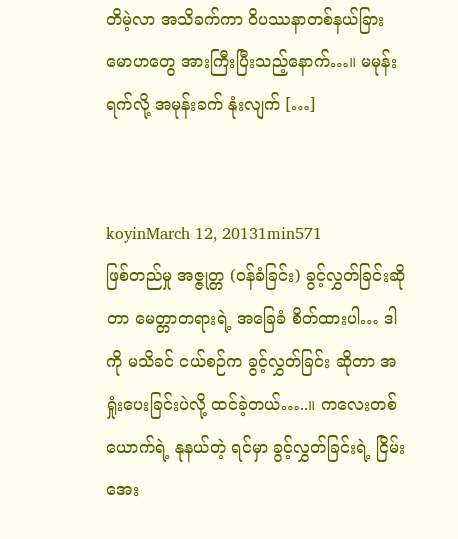တိမဲ့လာ အသိခက်ကာ ဝိပဿနာတစ်နယ်ခြား မောဟတွေ အားကြီးပြီးသည့်နောက်…။ မမုန်းရက်လို့ အမုန်းခက် နုံးလျက် […]


koyinMarch 12, 20131min571
ဖြစ်တည်မှု အဇ္ဇုတ္တ (ဝန်ခံခြင်း) ခွင့်လွှတ်ခြင်းဆိုတာ မေတ္တာတရားရဲ့ အခြေခံ စိတ်ထားပါ… ဒါကို မသိခင် ငယ်စဉ်က ခွင့်လွှတ်ခြင်း ဆိုတာ အရှုံးပေးခြင်းပဲလို့ ထင်ခဲ့တယ်…..။ ကလေးတစ်ယောက်ရဲ့ နုနယ်တဲ့ ရင်မှာ ခွင့်လွှတ်ခြင်းရဲ့ ငြိမ်းအေး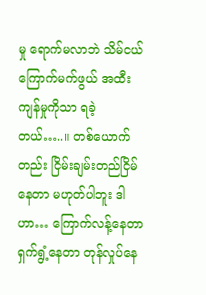မှု ရောက်မလာဘဲ သိမ်ငယ်ကြောက်မက်ဖွယ် အထီးကျန်မှုကိုသာ ရခဲ့တယ်…..။ တစ်ယောက်တည်း ငြိမ်းချမ်းတည်ငြိမ်နေတာ မဟုတ်ပါဘူး ဒါဟာ… ကြောက်လန့်နေတာ ရှက်ရွံ့နေတာ တုန်လှုပ်နေ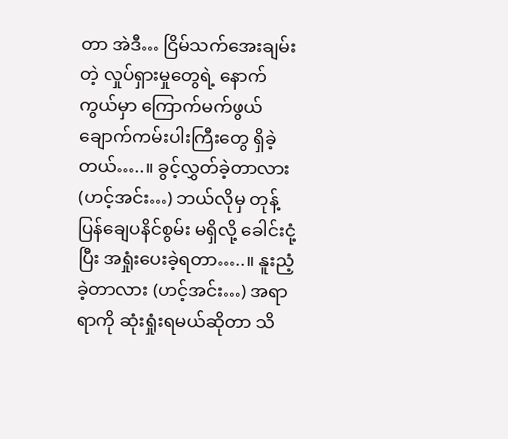တာ အဲဒီ… ငြိမ်သက်အေးချမ်းတဲ့ လှုပ်ရှားမှုတွေရဲ့ နောက်ကွယ်မှာ ကြောက်မက်ဖွယ် ချောက်ကမ်းပါးကြီးတွေ ရှိခဲ့တယ်…..။ ခွင့်လွှတ်ခဲ့တာလား (ဟင့်အင်း…) ဘယ်လိုမှ တုန့်ပြန်ချေပနိင်စွမ်း မရှိလို့ ခေါင်းငုံ့ပြီး အရှုံးပေးခဲ့ရတာ…..။ နူးညံ့ခဲ့တာလား (ဟင့်အင်း…) အရာရာကို ဆုံးရှုံးရမယ်ဆိုတာ သိ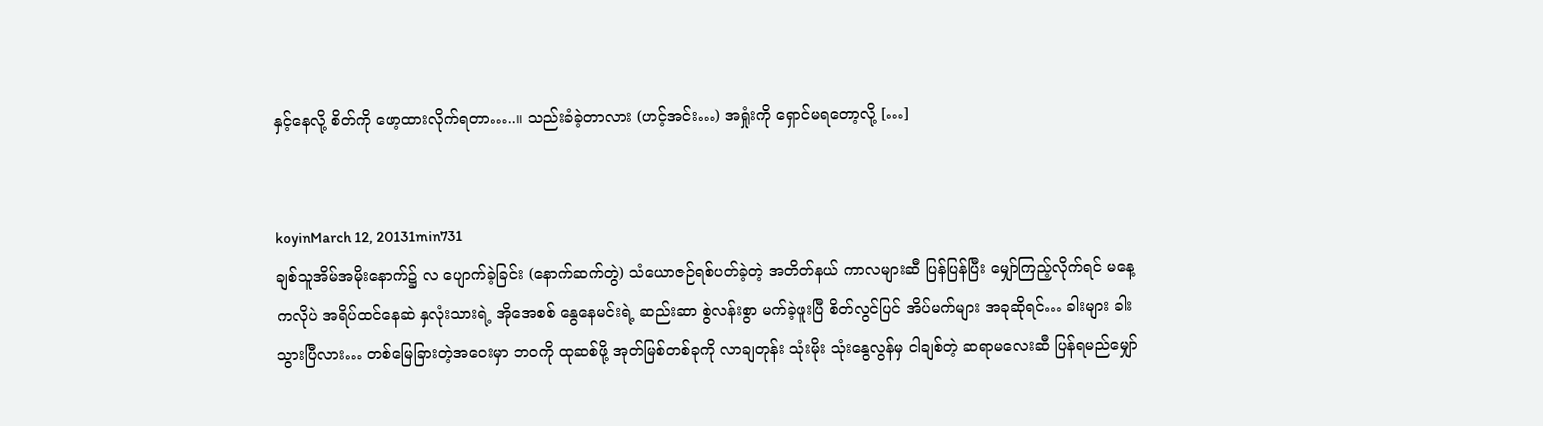နှင့်နေလို့ စိတ်ကို ဖော့ထားလိုက်ရတာ…..။ သည်းခံခဲ့တာလား (ဟင့်အင်း…) အရှုံးကို ရှောင်မရတော့လို့ […]


koyinMarch 12, 20131min731
ချစ်သူအိမ်အမိုးနောက်၌ လ ပျောက်ခဲ့ခြင်း (နောက်ဆက်တွဲ) သံယောဇဉ်ရစ်ပတ်ခဲ့တဲ့ အတိတ်နယ် ကာလများဆီ ပြန်ပြန်ပြီး မျှော်ကြည့်လိုက်ရင် မနေ့ကလိုပဲ အရိပ်ထင်နေဆဲ နှလုံးသားရဲ့ အိုအေစစ် နွေနေမင်းရဲ့ ဆည်းဆာ စွဲလန်းစွာ မက်ခဲ့ဖူးပြီ စိတ်လွင်ပြင် အိပ်မက်များ အခုဆိုရင်… ခါးများ ခါးသွားပြီလား… တစ်မြေခြားတဲ့အဝေးမှာ ဘဝကို ထုဆစ်ဖို့ အုတ်မြစ်တစ်ခုကို လာချတုန်း သုံးမိုး သုံးနွေလွန်မှ ငါချစ်တဲ့ ဆရာမလေးဆီ ပြန်ရမည်မျှော်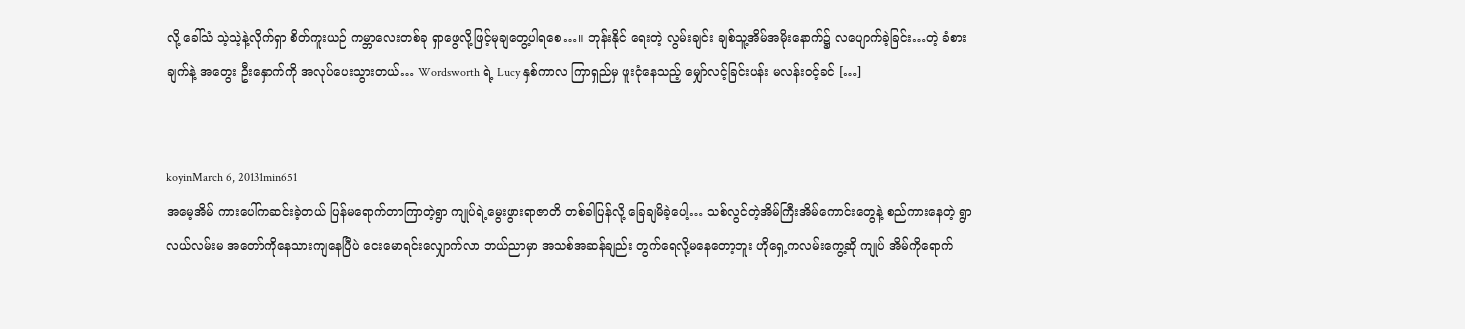လို့ ခေါ်သံ သဲ့သဲ့နဲ့လိုက်ရှာ စိတ်ကူးယဉ် ကမ္ဘာလေးတစ်ခု ရှာဖွေလို့ဖြင့်မုချတွေ့ပါရစေ…။ ဘုန်းနိုင် ရေးတဲ့ လွမ်းချင်း ချစ်သူ့အိမ်အမိုးနောက်၌ လပျောက်ခဲ့ခြင်း…တဲ့ ခံစားချက်နဲ့ အတွေး ဦးနှောက်ကို အလုပ်ပေးသွားတယ်… Wordsworth ရဲ့ Lucy နှစ်ကာလ ကြာရှည်မှ ဖူးငုံနေသည့် မျှော်လင့်ခြင်းပန်း မလန်းဝင့်ခင် […]


koyinMarch 6, 20131min651
အမေ့အိမ် ကားပေါ်ကဆင်းခဲ့တယ် ပြန်မရောက်တာကြာတဲ့ရွာ ကျုပ်ရဲ့မွေးဖွားရာဇာတိ တစ်ခါပြန်လို့ ခြေချမိခဲ့ပေါ့… သစ်လွင်တဲ့အိမ်ကြီးအိမ်ကောင်းတွေနဲ့ စည်ကားနေတဲ့ ရွာလယ်လမ်းမ အတော်ကိုနေသားကျနေပြီပဲ ငေးမောရင်းလျှောက်လာ ဘယ်ညာမှာ အသစ်အဆန်ချည်း တွက်ရေလို့မနေတော့ဘူး ဟိုရှေ့ကလမ်းကွေ့ဆို ကျုပ် အိမ်ကိုရောက်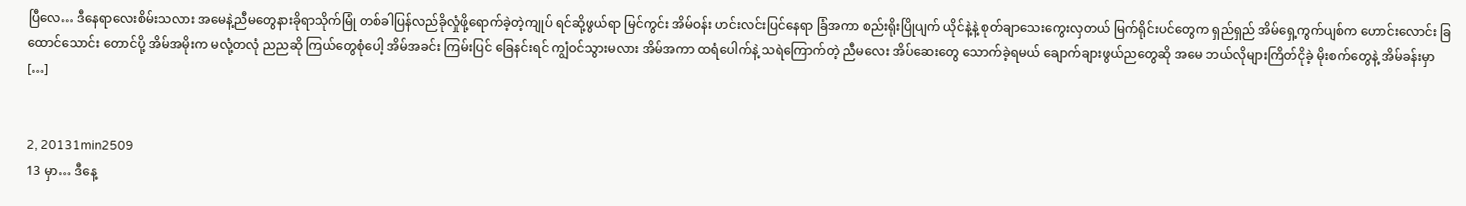ပြီလေ… ဒီနေရာလေးစိမ်းသလား အမေနဲ့ညီမတွေနားခိုရာသိုက်မြုံ တစ်ခါပြန်လည်ခိုလှုံဖို့ရောက်ခဲ့တဲ့ကျုပ် ရင်ဆို့ဖွယ်ရာ မြင်ကွင်း အိမ်ဝန်း ဟင်းလင်းပြင်နေရာ ခြံအကာ စည်းရိုးပြိုပျက် ယိုင်နဲ့နဲ့ စုတ်ချာသေးကွေးလှတယ် မြက်ရိုင်းပင်တွေက ရှည်ရှည် အိမ်ရှေ့ကွက်ပျစ်က ဟောင်းလောင်း ခြထောင်သောင်း တောင်ပို့ အိမ်အမိုးက မလုံ့တလုံ ညညဆို ကြယ်တွေစုံပေါ့ အိမ်အခင်း ကြမ်းပြင် ခြေနင်းရင် ကျွံဝင်သွားမလား အိမ်အကာ ထရံပေါက်နဲ့ သရဲကြောက်တဲ့ ညီမလေး အိပ်ဆေးတွေ သောက်ခဲ့ရမယ် ချောက်ချားဖွယ်ညတွေဆို အမေ ဘယ်လိုများကြိတ်ငိုခဲ့ မိုးစက်တွေနဲ့ အိမ်ခန်းမှာ […]


2, 20131min2509
13 မှာ… ဒီနေ့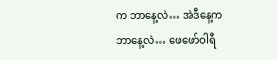က ဘာနေ့လဲ… အဲဒီနေ့က ဘာနေ့လဲ… ဖေဖော်ဝါရီ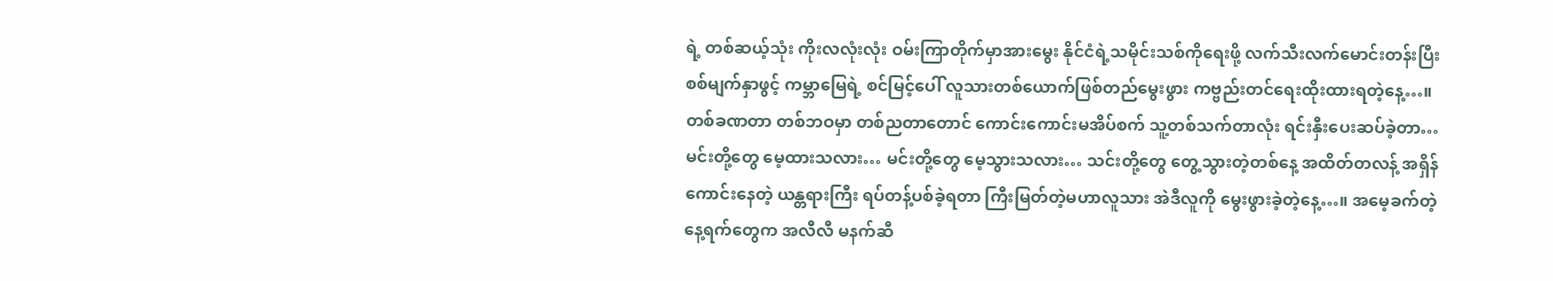ရဲ့ တစ်ဆယ့်သုံး ကိုးလလုံးလုံး ဝမ်းကြာတိုက်မှာအားမွေး နိုင်ငံရဲ့သမိုင်းသစ်ကိုရေးဖို့ လက်သီးလက်မောင်းတန်းပြီး စစ်မျက်နှာဖွင့် ကမ္ဘာမြေရဲ့ စင်မြင့်ပေါ် လူသားတစ်ယောက်ဖြစ်တည်မွေးဖွား ကဗ္ဗည်းတင်ရေးထိုးထားရတဲ့နေ့…။ တစ်ခဏတာ တစ်ဘဝမှာ တစ်ညတာတောင် ကောင်းကောင်းမအိပ်စက် သူ့တစ်သက်တာလုံး ရင်းနှီးပေးဆပ်ခဲ့တာ… မင်းတို့တွေ မေ့ထားသလား… မင်းတို့တွေ မေ့သွားသလား… သင်းတို့တွေ တွေ့သွားတဲ့တစ်နေ့ အထိတ်တလန့် အရှိန်ကောင်းနေတဲ့ ယန္တရားကြီး ရပ်တန့်ပစ်ခဲ့ရတာ ကြီးမြတ်တဲ့မဟာလူသား အဲဒီလူကို မွေးဖွားခဲ့တဲ့နေ့…။ အမေ့ခက်တဲ့ နေ့ရက်တွေက အလီလီ မနက်ဆီ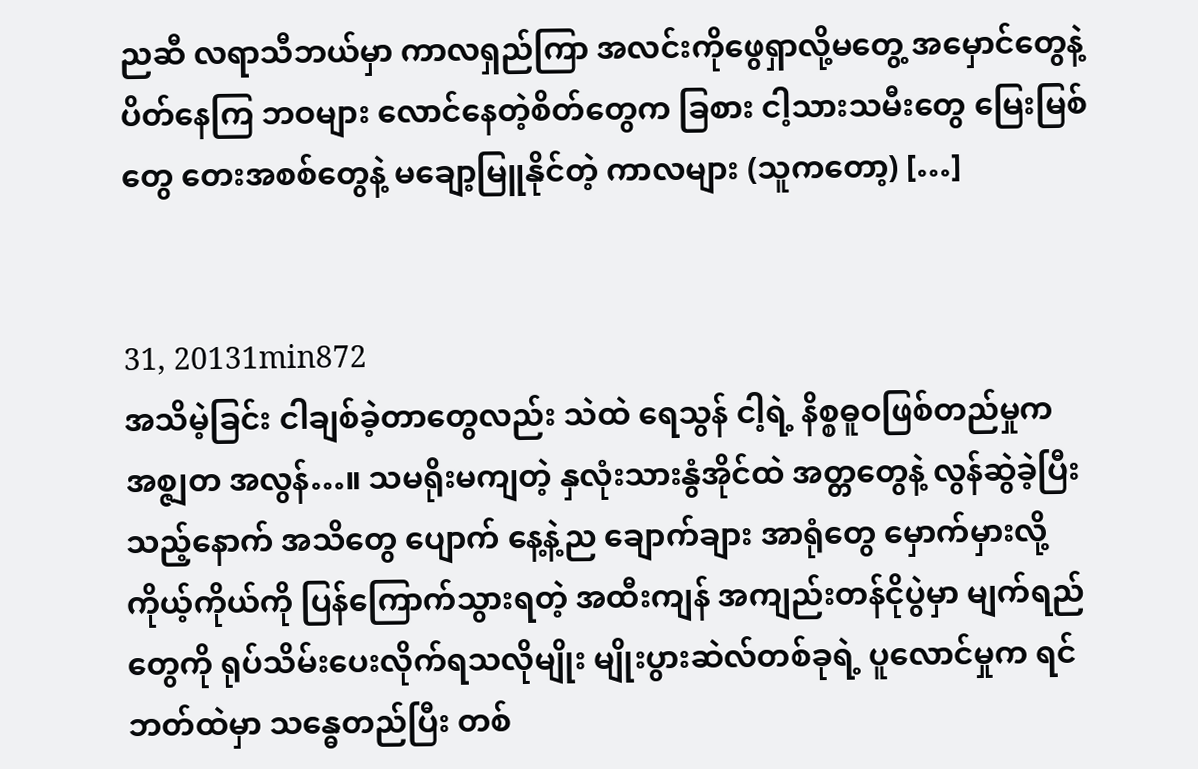ညဆီ လရာသီဘယ်မှာ ကာလရှည်ကြာ အလင်းကိုဖွေရှာလို့မတွေ့ အမှောင်တွေနဲ့ ပိတ်နေကြ ဘဝများ လောင်နေတဲ့စိတ်တွေက ခြစား ငါ့သားသမီးတွေ မြေးမြစ်တွေ တေးအစစ်တွေနဲ့ မချော့မြူနိုင်တဲ့ ကာလများ (သူကတော့) […]


31, 20131min872
အသိမဲ့ခြင်း ငါချစ်ခဲ့တာတွေလည်း သဲထဲ ရေသွန် ငါ့ရဲ့ နိစ္စဓူဝဖြစ်တည်မှုက အစ္ဇျတ အလွန်…။ သမရိုးမကျတဲ့ နှလုံးသားနွံအိုင်ထဲ အတ္တတွေနဲ့ လွန်ဆွဲခဲ့ပြီးသည့်နောက် အသိတွေ ပျောက် နေ့နဲ့ည ချောက်ချား အာရုံတွေ မှောက်မှားလို့ ကိုယ့်ကိုယ်ကို ပြန်ကြောက်သွားရတဲ့ အထီးကျန် အကျည်းတန်ငိုပွဲမှာ မျက်ရည်တွေကို ရုပ်သိမ်းပေးလိုက်ရသလိုမျိုး မျိုးပွားဆဲလ်တစ်ခုရဲ့ ပူလောင်မှုက ရင်ဘတ်ထဲမှာ သန္ဓေတည်ပြီး တစ်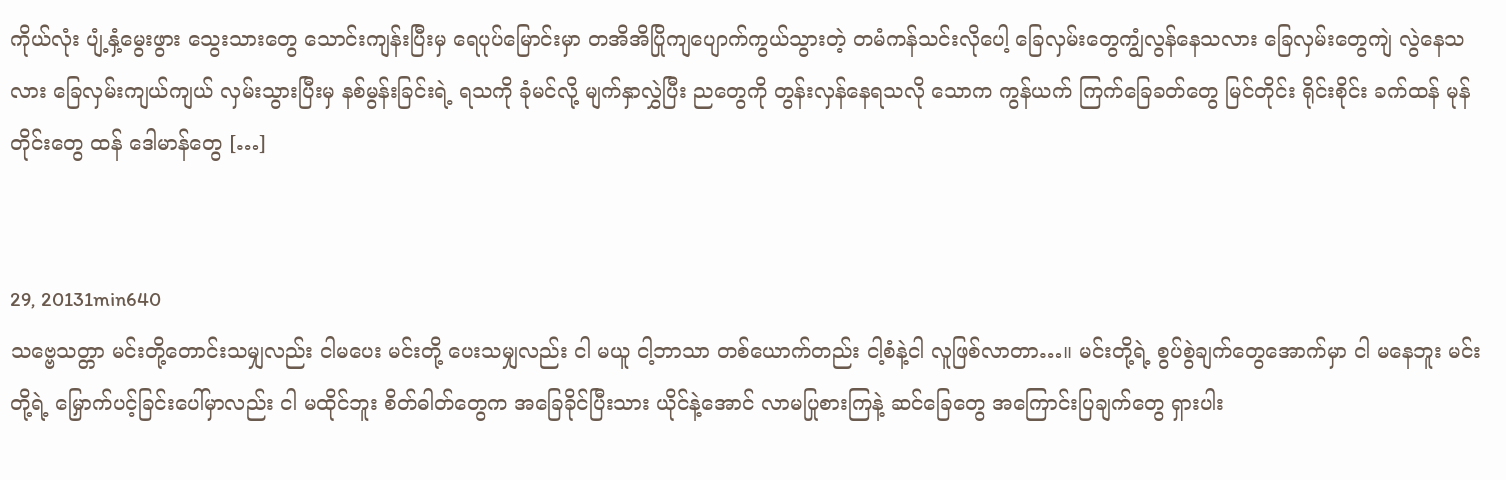ကိုယ်လုံး ပျံ့နှံ့မွေးဖွား သွေးသားတွေ သောင်းကျန်းပြီးမှ ရေပုပ်မြောင်းမှာ တအိအိပြိုကျပျောက်ကွယ်သွားတဲ့ တမံကန်သင်းလိုပေါ့ ခြေလှမ်းတွေကျွံလွန်နေသလား ခြေလှမ်းတွေကျဲ လွဲနေသလား ခြေလှမ်းကျယ်ကျယ် လှမ်းသွားပြီးမှ နစ်မွန်းခြင်းရဲ့ ရသကို ခုံမင်လို့ မျက်နှာလွှဲပြီး ညတွေကို တွန်းလှန်နေရသလို သောက ကွန်ယက် ကြက်ခြေခတ်တွေ မြင်တိုင်း ရိုင်းစိုင်း ခက်ထန် မုန်တိုင်းတွေ ထန် ဒေါမာန်တွေ […]


29, 20131min640
သဗ္ဗေသတ္တာ မင်းတို့တောင်းသမျှလည်း ငါမပေး မင်းတို့ ပေးသမျှလည်း ငါ မယူ ငါ့ဘာသာ တစ်ယောက်တည်း ငါ့စံနဲ့ငါ လူဖြစ်လာတာ…။ မင်းတို့ရဲ့ စွပ်စွဲချက်တွေအောက်မှာ ငါ မနေဘူး မင်းတို့ရဲ့ မြှောက်ပင့်ခြင်းပေါ်မှာလည်း ငါ မထိုင်ဘူး စိတ်ဓါတ်တွေက အခြေခိုင်ပြီးသား ယိုင်နဲ့အောင် လာမပြုစားကြနဲ့ ဆင်ခြေတွေ အကြောင်းပြချက်တွေ ရှားပါး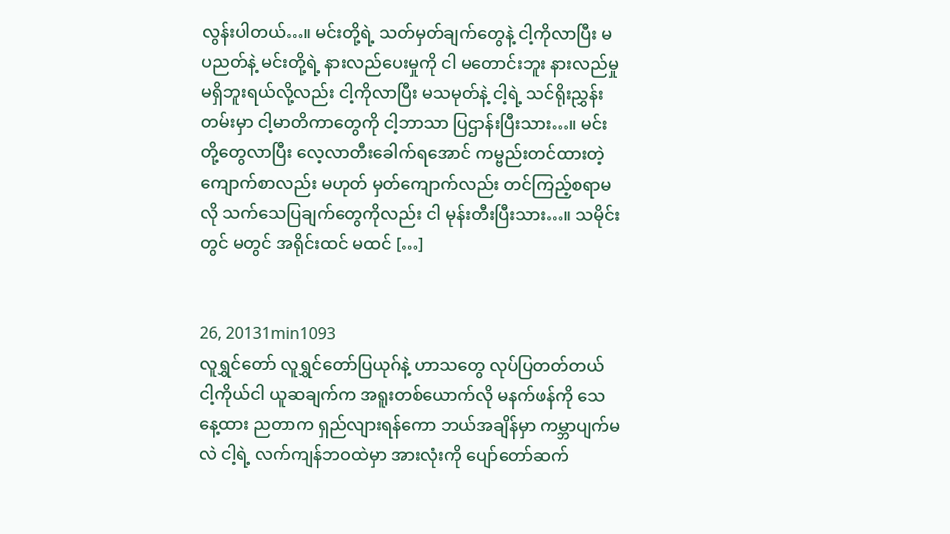လွန်းပါတယ်…။ မင်းတို့ရဲ့ သတ်မှတ်ချက်တွေနဲ့ ငါ့ကိုလာပြီး မပညတ်နဲ့ မင်းတို့ရဲ့ နားလည်ပေးမှုကို ငါ မတောင်းဘူး နားလည်မှုမရှိဘူးရယ်လို့လည်း ငါ့ကိုလာပြီး မသမုတ်နဲ့ ငါ့ရဲ့ သင်ရိုးညွှန်းတမ်းမှာ ငါ့မာတိကာတွေကို ငါ့ဘာသာ ပြဌာန်းပြီးသား…။ မင်းတို့တွေလာပြီး လေ့လာတီးခေါက်ရအောင် ကမ္ဗည်းတင်ထားတဲ့ကျောက်စာလည်း မဟုတ် မှတ်ကျောက်လည်း တင်ကြည့်စရာမလို သက်သေပြချက်တွေကိုလည်း ငါ မုန်းတီးပြီးသား…။ သမိုင်းတွင် မတွင် အရိုင်းထင် မထင် […]


26, 20131min1093
လူရွှင်တော် လူရွှင်တော်ပြယုဂ်နဲ့ ဟာသတွေ လုပ်ပြတတ်တယ် ငါ့ကိုယ်ငါ ယူဆချက်က အရူးတစ်ယောက်လို မနက်ဖန်ကို သေနေ့ထား ညတာက ရှည်လျားရန်ကော ဘယ်အချိန်မှာ ကမ္ဘာပျက်မလဲ ငါ့ရဲ့ လက်ကျန်ဘဝထဲမှာ အားလုံးကို ပျော်တော်ဆက်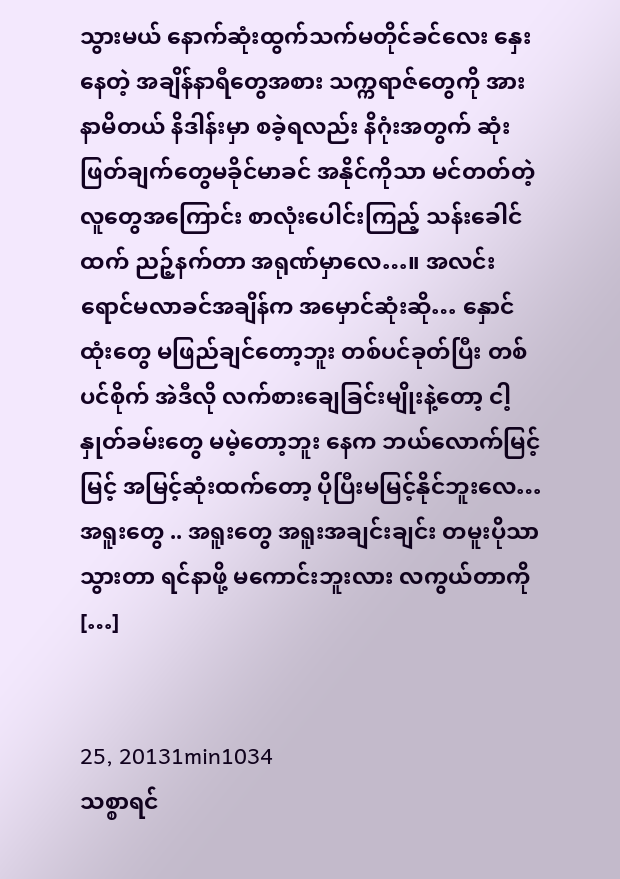သွားမယ် နောက်ဆုံးထွက်သက်မတိုင်ခင်လေး နှေးနေတဲ့ အချိန်နာရီတွေအစား သက္ကရာဇ်တွေကို အားနာမိတယ် နိဒါန်းမှာ စခဲ့ရလည်း နိဂုံးအတွက် ဆုံးဖြတ်ချက်တွေမခိုင်မာခင် အနိုင်ကိုသာ မင်တတ်တဲ့ လူတွေအကြောင်း စာလုံးပေါင်းကြည့် သန်းခေါင်ထက် ညဉ့်နက်တာ အရုဏ်မှာလေ…။ အလင်းရောင်မလာခင်အချိန်က အမှောင်ဆုံးဆို… နှောင်ထုံးတွေ မဖြည်ချင်တော့ဘူး တစ်ပင်ခုတ်ပြီး တစ်ပင်စိုက် အဲဒီလို လက်စားချေခြင်းမျိုးနဲ့တော့ ငါ့နှုတ်ခမ်းတွေ မမဲ့တော့ဘူး နေက ဘယ်လောက်မြင့်မြင့် အမြင့်ဆုံးထက်တော့ ပိုပြီးမမြင့်နိုင်ဘူးလေ… အရူးတွေ .. အရူးတွေ အရူးအချင်းချင်း တမူးပိုသာသွားတာ ရင်နာဖို့ မကောင်းဘူးလား လကွယ်တာကို […]


25, 20131min1034
သစ္စာရင်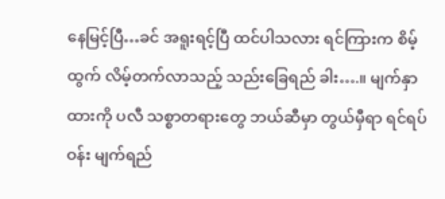နေမြင့်ပြီ…ခင် အရူးရင့်ပြီ ထင်ပါသလား ရင်ကြားက စိမ့်ထွက် လိမ့်တက်လာသည့် သည်းခြေရည် ခါး….။ မျက်နှာထားကို ပလီ သစ္စာတရားတွေ ဘယ်ဆီမှာ တွယ်မှီရာ ရင်ရပ်ဝန်း မျက်ရည်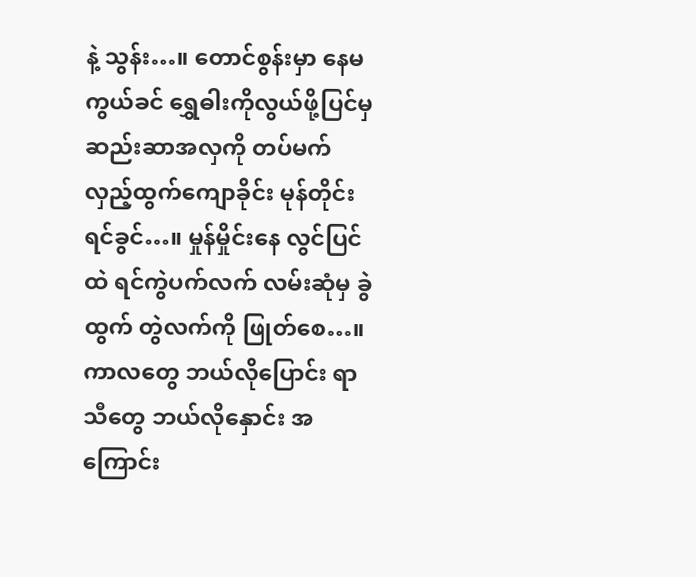နဲ့ သွန်း…။ တောင်စွန်းမှာ နေမကွယ်ခင် ရွှေဓါးကိုလွယ်ဖို့ပြင်မှ ဆည်းဆာအလှကို တပ်မက် လှည့်ထွက်ကျောခိုင်း မုန်တိုင်းရင်ခွင်…။ မှုန်မှိုင်းနေ လွင်ပြင်ထဲ ရင်ကွဲပက်လက် လမ်းဆုံမှ ခွဲထွက် တွဲလက်ကို ဖြုတ်စေ…။ ကာလတွေ ဘယ်လိုပြောင်း ရာသီတွေ ဘယ်လိုနှောင်း အကြောင်း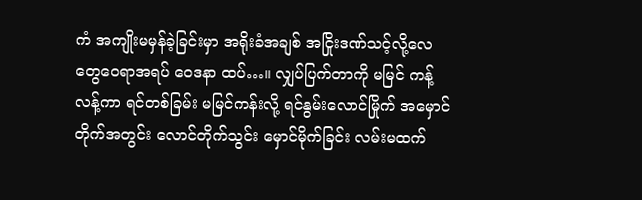ကံ အကျိုးမမှန်ခဲ့ခြင်းမှာ အရိုးခံအချစ် အငြိုးဒဏ်သင့်လို့လေ တွေဝေရာအရပ် ဝေဒနာ ထပ်…။ လျှပ်ပြက်တာကို မမြင် ကန့်လန့်ကာ ရင်တစ်ခြမ်း မမြင်ကန်းလို့ ရင်နွမ်းလောင်မြိုက် အမှောင်တိုက်အတွင်း လောင်တိုက်သွင်း မှောင်မိုက်ခြင်း လမ်းမထက်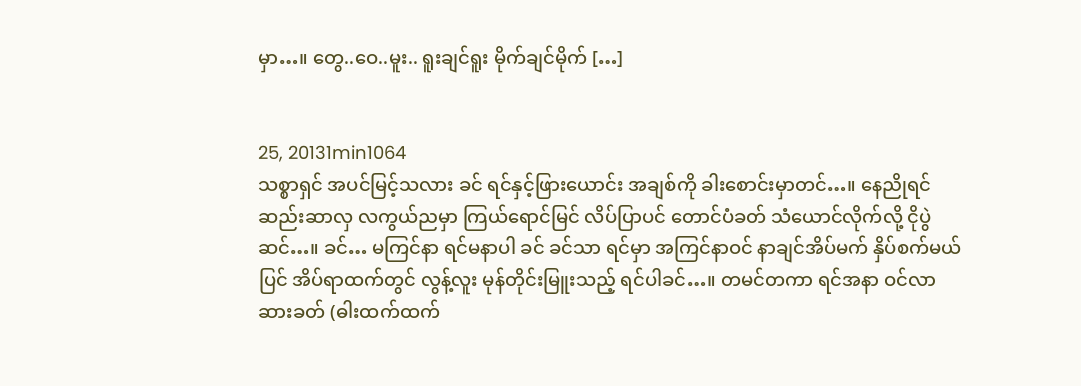မှာ…။ တွေ..ဝေ..မူး.. ရူးချင်ရူး မိုက်ချင်မိုက် […]


25, 20131min1064
သစ္စာရှင် အပင်မြင့်သလား ခင် ရင်နှင့်ဖြားယောင်း အချစ်ကို ခါးစောင်းမှာတင်…။ နေညိုရင် ဆည်းဆာလှ လကွယ်ညမှာ ကြယ်ရောင်မြင် လိပ်ပြာပင် တောင်ပံခတ် သံယောင်လိုက်လို့ ငိုပွဲဆင်…။ ခင်… မကြင်နာ ရင်မနာပါ ခင် ခင်သာ ရင်မှာ အကြင်နာဝင် နာချင်အိပ်မက် နှိပ်စက်မယ်ပြင် အိပ်ရာထက်တွင် လွန့်လူး မုန်တိုင်းမြူးသည့် ရင်ပါခင်…။ တမင်တကာ ရင်အနာ ဝင်လာဆားခတ် (ဓါးထက်ထက်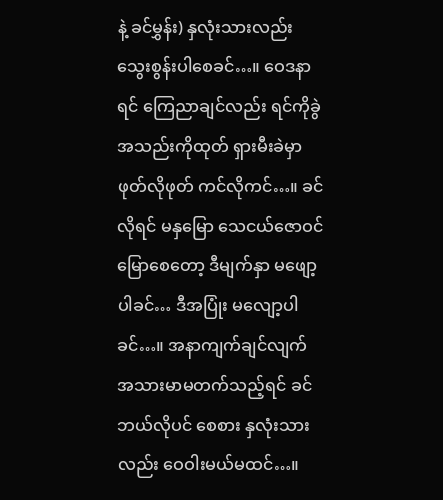နဲ့ ခင်မွှန်း) နှလုံးသားလည်း သွေးစွန်းပါစေခင်…။ ဝေဒနာရင် ကြေညာချင်လည်း ရင်ကိုခွဲ အသည်းကိုထုတ် ရှားမီးခဲမှာ ဖုတ်လိုဖုတ် ကင်လိုကင်…။ ခင်လိုရင် မနှမြော သေငယ်ဇောဝင် မြောစေတော့ ဒီမျက်နှာ မဖျော့ပါခင်… ဒီအပြုံး မလျော့ပါခင်…။ အနာကျက်ချင်လျက် အသားမာမတက်သည့်ရင် ခင်ဘယ်လိုပင် စေစား နှလုံးသားလည်း ဝေဝါးမယ်မထင်…။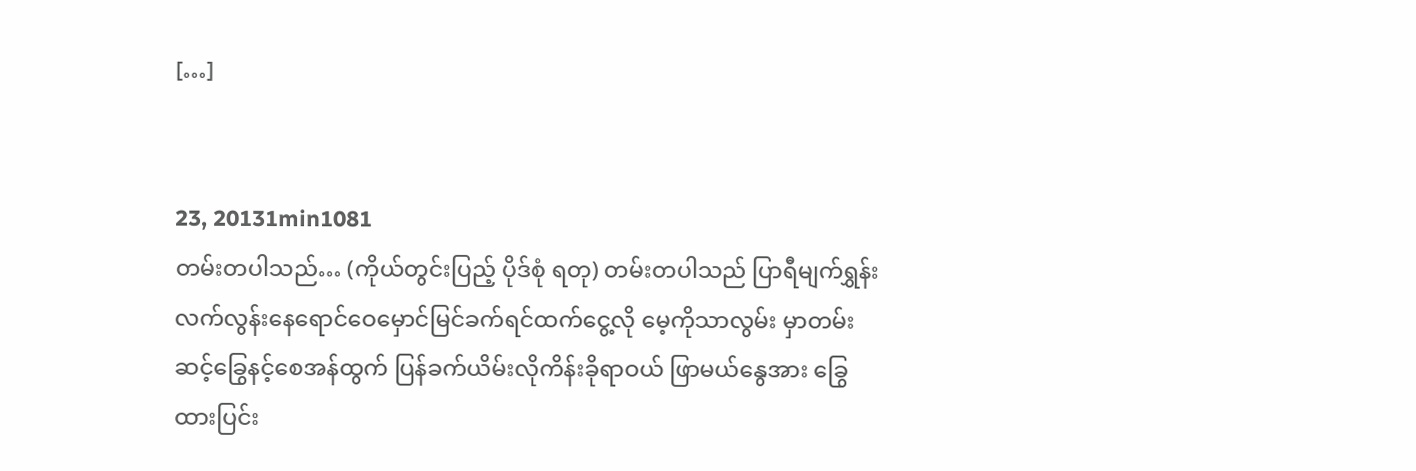[…]


23, 20131min1081
တမ်းတပါသည်… (ကိုယ်တွင်းပြည့် ပိုဒ်စုံ ရတု) တမ်းတပါသည် ပြာရီမျက်ရွှန်း လက်လွန်းနေရောင်ဝေမှောင်မြင်ခက်ရင်ထက်ငွေ့လို မေ့ကိုသာလွမ်း မှာတမ်းဆင့်ခြွေနင့်စေအန်ထွက် ပြန်ခက်ယိမ်းလိုကိန်းခိုရာဝယ် ဖြာမယ်နွေအား ခြွေထားပြင်း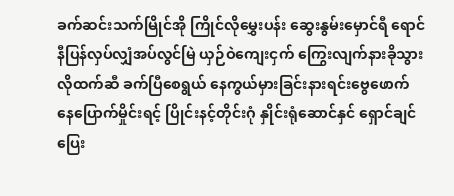ခက်ဆင်းသက်မြိုင်အို ကြိုင်လိုမွှေးပန်း ဆွေးနွမ်းမှောင်ရီ ရောင်နီပြန်လှပ်လျှံအပ်လွင်မြဲ ယှဉ်ဝဲကျေးငှက် ကြွေးလျက်နားခိုသွားလိုထက်ဆီ ခက်ပြီစေရွယ် နေကွယ်မှားခြင်းနားရင်းဗွေဖောက်နေပြောက်မှိုင်းရင့် ပြိုင်းနင့်တိုင်းဂုံ နှိုင်းရုံဆောင်နှင် ရှောင်ချင်ပြေး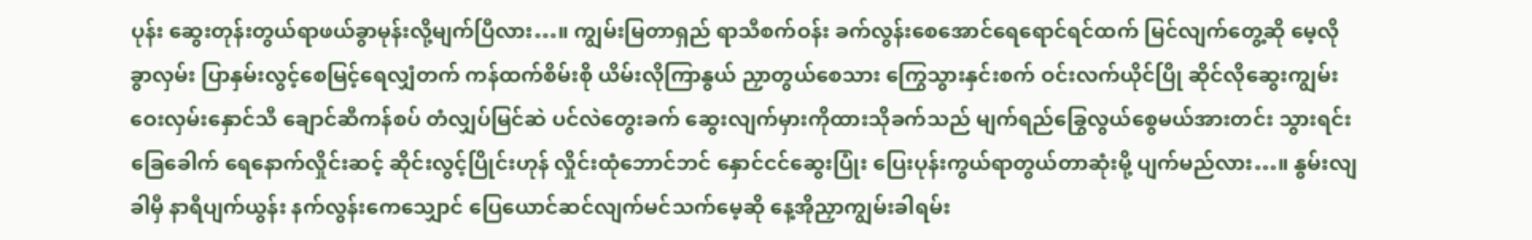ပုန်း ဆွေးတုန်းတွယ်ရာဖယ်ခွာမုန်းလို့မျက်ပြီလား…။ ကျွမ်းမြတာရှည် ရာသီစက်ဝန်း ခက်လွန်းစေအောင်ရေရောင်ရင်ထက် မြင်လျက်တွေ့ဆို မေ့လိုခွာလှမ်း ပြာနှမ်းလွင့်စေမြင့်ရေလျှံတက် ကန်ထက်စိမ်းစို ယိမ်းလိုကြာနွယ် ညှာတွယ်စေသား ကြွေသွားနှင်းစက် ဝင်းလက်ယိုင်ပြို ဆိုင်လိုဆွေးကျွမ်း ဝေးလှမ်းနှောင်သီ ချောင်ဆီကန်စပ် တံလျှပ်မြင်ဆဲ ပင်လဲတွေးခက် ဆွေးလျက်မှားကိုထားသိုခက်သည် မျက်ရည်ခြွေလွယ်စွေမယ်အားတင်း သွားရင်းခြေခေါက် ရေနောက်လှိုင်းဆင့် ဆိုင်းလွင့်ပြိုင်းဟုန် လှိုင်းထုံဘောင်ဘင် နှောင်ငင်ဆွေးပြုံး ပြေးပုန်းကွယ်ရာတွယ်တာဆုံးမို့ ပျက်မည်လား…။ နွမ်းလျခါမှီ နာရီပျက်ယွန်း နက်လွန်းကေသျှောင် ပြေယောင်ဆင်လျက်မင်သက်မေ့ဆို နေ့အိုညှာကျွမ်းခါရမ်း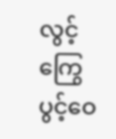လွင့်ကြွေပွင့်ဝေ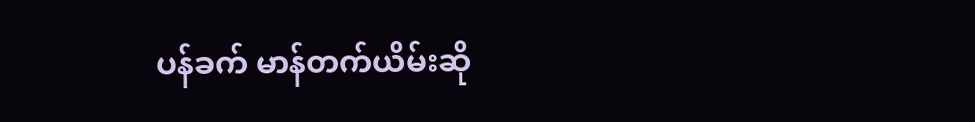ပန်ခက် မာန်တက်ယိမ်းဆို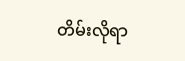တိမ်းလိုရာ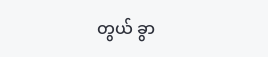တွယ် ခွာ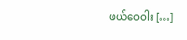ဖယ်ဝေဝါး […]